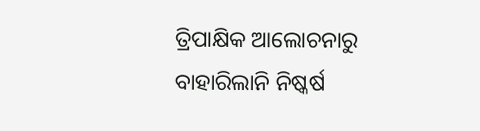ତ୍ରିପାକ୍ଷିକ ଆଲୋଚନାରୁ ବାହାରିଲାନି ନିଷ୍କର୍ଷ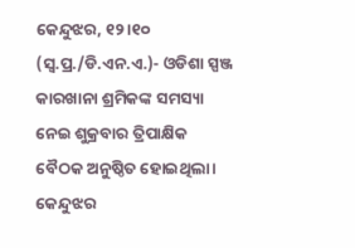କେନ୍ଦୁଝର, ୧୨।୧୦ (ସ୍ବ.ପ୍ର./ଡି.ଏନ.ଏ.)- ଓଡିଶା ସ୍ପଞ୍ଜ କାରଖାନା ଶ୍ରମିକଙ୍କ ସମସ୍ୟା ନେଇ ଶୁକ୍ରବାର ତ୍ରିପାକ୍ଷିକ ବୈଠକ ଅନୁଷ୍ଠିତ ହୋଇଥିଲା। କେନ୍ଦୁଝର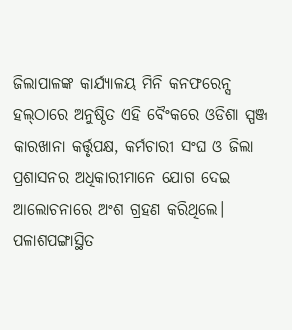ଜିଲାପାଳଙ୍କ କାର୍ଯ୍ୟାଳୟ ମିନି କନଫରେନ୍ସ ହଲ୍‌ଠାରେ ଅନୁଷ୍ଠିତ ଏହି ବୈଂକରେ ଓଡିଶା ସ୍ପଞ୍ଜ କାରଖାନା କର୍ତ୍ତୃପକ୍ଷ, କର୍ମଚାରୀ ସଂଘ ଓ ଜିଲା ପ୍ରଶାସନର ଅଧିକାରୀମାନେ ଯୋଗ ଦେଇ ଆଲୋଚନାରେ ଅଂଶ ଗ୍ରହଣ କରିଥିଲେ। ପଳାଶପଙ୍ଗାସ୍ଥିତ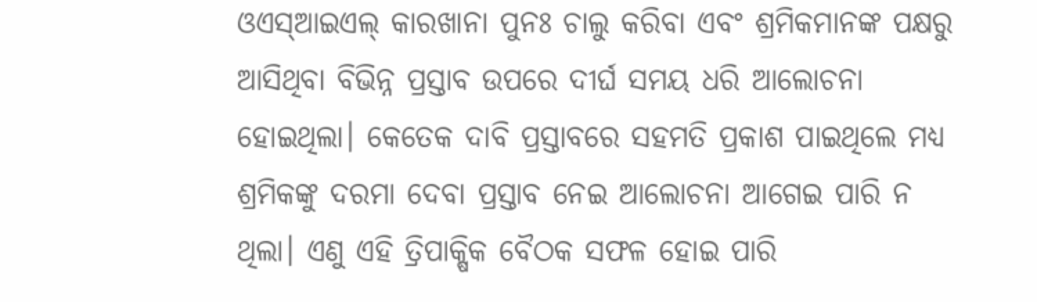ଓଏସ୍‌ଆଇଏଲ୍‌ କାରଖାନା ପୁନଃ ଚାଲୁ କରିବା ଏବଂ ଶ୍ରମିକମାନଙ୍କ ପକ୍ଷରୁ ଆସିଥିବା ବିଭିନ୍ନ ପ୍ରସ୍ତାବ ଉପରେ ଦୀର୍ଘ ସମୟ ଧରି ଆଲୋଚନା ହୋଇଥିଲା। କେତେକ ଦାବି ପ୍ରସ୍ତାବରେ ସହମତି ପ୍ରକାଶ ପାଇଥିଲେ ମଧ୍ୟ ଶ୍ରମିକଙ୍କୁ ଦରମା ଦେବା ପ୍ରସ୍ତାବ ନେଇ ଆଲୋଚନା ଆଗେଇ ପାରି ନ ଥିଲା। ଏଣୁ ଏହି ତ୍ରିପାକ୍ଷିକ ବୈଠକ ସଫଳ ହୋଇ ପାରି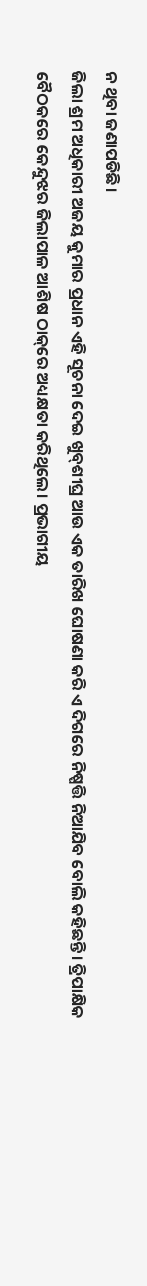ନ ଥିବା ଜଣାପଡିଛି।
ଜିଲା ଶ୍ରମ ଅଧିକାରୀ ଅଜୟ କୁମାର ପ୍ରଧାନ ଏହି ସୂଚନା ଦେଇ ଖୁବ୍‌ଶୀଘ୍ର ଆଉ ଏକ ତାରିଖ ଘୋଷଣା କରି ଏ ଦିଗରେ ନିଷ୍ପତ୍ତି ନିଆଯିବ ବୋଲି କହିଛନ୍ତି। ତ୍ରିପାକ୍ଷିକ ବୈଠକରେ କେନ୍ଦୁଝର ଜିଲାପାଳ ଆଶିଷ ଠାକ୍‌ରେ ଅଧ୍ୟକ୍ଷତା କରିଥିଲେ। ପ୍ରଭାଗୀୟ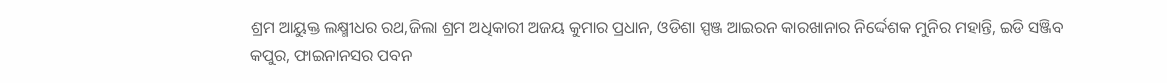ଶ୍ରମ ଆୟୁକ୍ତ ଲକ୍ଷ୍ମୀଧର ରଥ,ଜିଲା ଶ୍ରମ ଅଧିକାରୀ ଅଜୟ କୁମାର ପ୍ରଧାନ, ଓଡିଶା ସ୍ପଞ୍ଜ ଆଇରନ କାରଖାନାର ନିର୍ଦ୍ଦେଶକ ମୁନିର ମହାନ୍ତି, ଇଡି ସଞ୍ଜିବ କପୁର, ଫାଇନାନସର ପବନ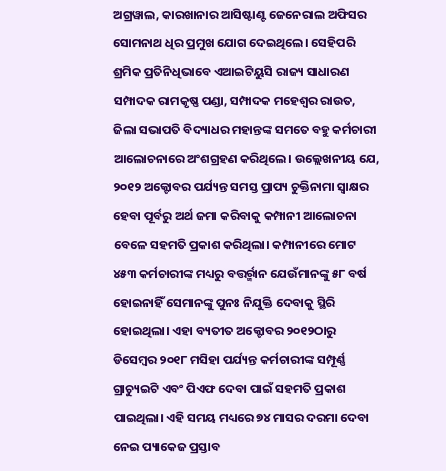ଅଗ୍ରୱାଲ, କାରଖାନାର ଆସିଷ୍ଟାଣ୍ଟ ଜେନେରାଲ ଅଫିସର ସୋମନାଥ ଧିର ପ୍ରମୁଖ ଯୋଗ ଦେଇଥିଲେ। ସେହିପରି ଶ୍ରମିକ ପ୍ରତିନିଧିଭାବେ ଏଆଇଟିୟୁସି ରାଜ୍ୟ ସାଧାରଣ ସମ୍ପାଦକ ରାମକୃଷ୍ଣ ପଣ୍ଡା, ସମ୍ପାଦକ ମହେଶ୍ୱର ରାଉତ, ଜିଲା ସଭାପତି ବିଦ୍ୟାଧର ମହାନ୍ତଙ୍କ ସମତେ ବହୁ କର୍ମଚାରୀ ଆଲୋଚନାରେ ଅଂଶଗ୍ରହଣ କରିଥିଲେ। ଉଲ୍ଲେଖନୀୟ ଯେ, ୨୦୧୨ ଅକ୍ଟୋବର ପର୍ଯ୍ୟନ୍ତ ସମସ୍ତ ପ୍ରାପ୍ୟ ଚୁକ୍ତିନାମା ସ୍ବାକ୍ଷର ହେବା ପୂର୍ବରୁ ଅର୍ଥ ଜମା କରିବାକୁ କମ୍ପାନୀ ଆଲୋଚନା ବେଳେ ସହମତି ପ୍ରକାଶ କରିଥିଲା। କମ୍ପାନୀରେ ମୋଟ ୪୫୩ କର୍ମଚାରୀଙ୍କ ମଧ୍ୟରୁ ବତ୍ତର୍ର୍ମାନ ଯେଉଁମାନଙ୍କୁ ୫୮ ବର୍ଷ ହୋଇନାହିଁ ସେମାନଙ୍କୁ ପୁନଃ ନିଯୁକ୍ତି ଦେବାକୁ ସ୍ଥିରି ହୋଇଥିଲା। ଏହା ବ୍ୟତୀତ ଅକ୍ଟୋବର ୨୦୧୨ଠାରୁ ଡିସେମ୍ବର ୨୦୧୮ ମସିହା ପର୍ଯ୍ୟନ୍ତ କର୍ମଚାରୀଙ୍କ ସମ୍ପୂର୍ଣ୍ଣ ଗ୍ରାଚ୍ୟୁଇଟି ଏବଂ ପିଏଫ ଦେବା ପାଇଁ ସହମତି ପ୍ରକାଶ ପାଇଥିଲା। ଏହି ସମୟ ମଧ୍ୟରେ ୭୪ ମାସର ଦରମା ଦେବା ନେଇ ପ୍ୟାକେଜ ପ୍ରସ୍ତାବ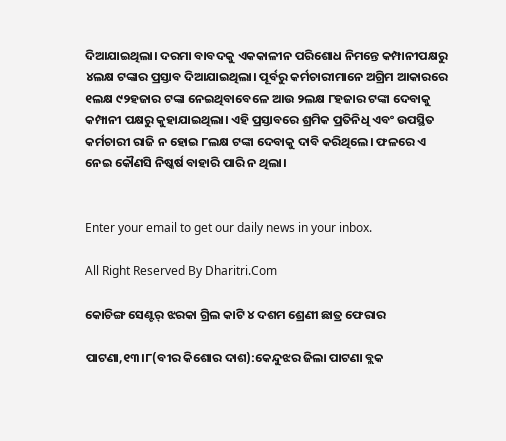ଦିଆଯାଇଥିଲା। ଦରମା ବାବଦକୁ ଏକକାଳୀନ ପରିଶୋଧ ନିମନ୍ତେ କମ୍ପାନୀପକ୍ଷରୁ ୪ଲକ୍ଷ ଟଙ୍କାର ପ୍ରସ୍ତାବ ଦିଆଯାଇଥିଲା। ପୂର୍ବରୁ କର୍ମଚାରୀମାନେ ଅଗ୍ରିମ ଆକାରରେ ୧ଲକ୍ଷ ୯୨ହଜାର ଟଙ୍କା ନେଇଥିବାବେଳେ ଆଉ ୨ଲକ୍ଷ ୮ହଜାର ଟଙ୍କା ଦେବାକୁ କମ୍ପାନୀ ପକ୍ଷରୁ କୁହାଯାଇଥିଲା। ଏହି ପ୍ରସ୍ତାବରେ ଶ୍ରମିକ ପ୍ରତିନିଧି ଏବଂ ଉପସ୍ଥିତ କର୍ମଚାରୀ ରାଜି ନ ହୋଇ ୮ଲକ୍ଷ ଟଙ୍କା ଦେବାକୁ ଦାବି କରିଥିଲେ। ଫଳରେ ଏ ନେଇ କୌଣସି ନିଷ୍କର୍ଷ ବାହାରି ପାରି ନ ଥିଲା।


Enter your email to get our daily news in your inbox.

All Right Reserved By Dharitri.Com

କୋଚିଙ୍ଗ ସେଣ୍ଟର୍‌ ଝରକା ଗ୍ରିଲ କାଟି ୪ ଦଶମ ଶ୍ରେଣୀ ଛାତ୍ର ଫେରାର

ପାଟଣା,୧୩।୮(ବୀର କିଶୋର ଦାଶ):କେନ୍ଦୁଝର ଜିଲା ପାଟଣା ବ୍ଲକ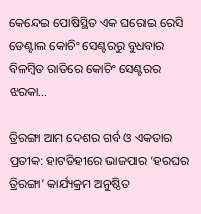କେନ୍ଦେଇ ପୋଷିସ୍ଥିତ ଏକ ଘରୋଇ ରେସି ଡେଣ୍ଟାଲ କୋଚିଂ ସେଣ୍ଟରରୁ ବୁଧବାର ବିଳମ୍ବିତ ରାତିରେ କୋଚିଂ ସେଣ୍ଟରର ଝରକା…

ତ୍ରିରଙ୍ଗା ଆମ ଦେଶର ଗର୍ବ ଓ ଏକତାର ପ୍ରତୀକ: ହାଟଡିହୀରେ ଭାଜପାର ‘ହରଘର ତ୍ରିରଙ୍ଗା’ କାର୍ଯ୍ୟକ୍ରମ ଅନୁଷ୍ଠିତ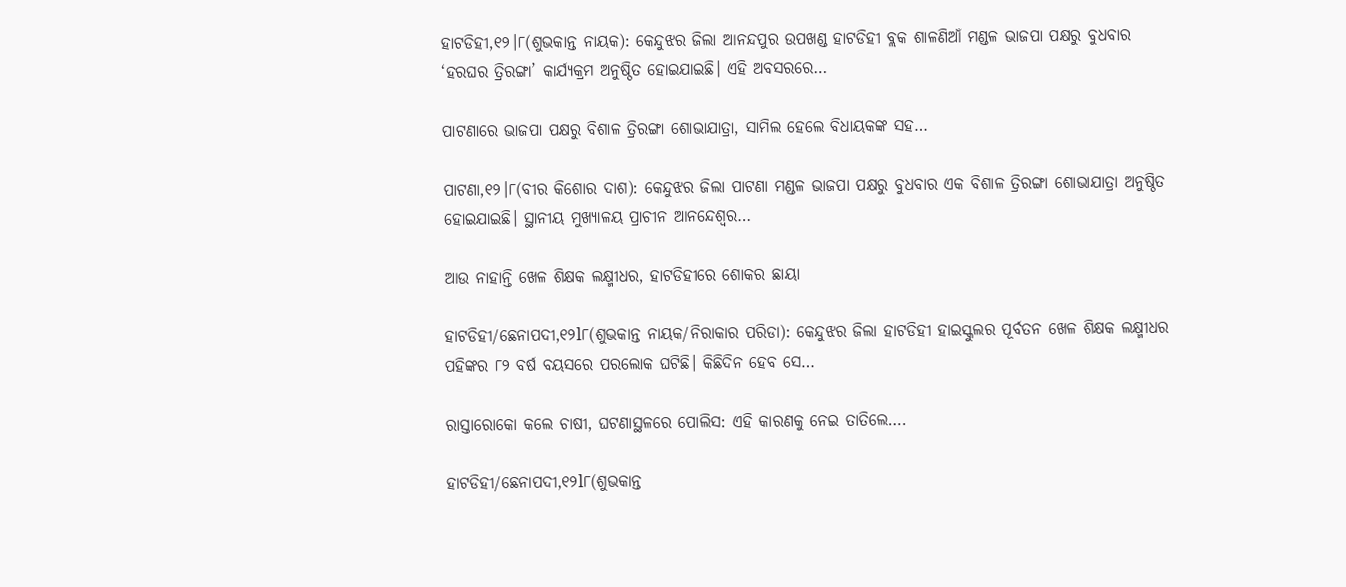ହାଟଡିହୀ,୧୨।୮(ଶୁଭକାନ୍ତ ନାୟକ): କେନ୍ଦୁଝର ଜିଲା ଆନନ୍ଦପୁର ଉପଖଣ୍ଡ ହାଟଡିହୀ ବ୍ଲକ ଶାଳଣିଆଁ ମଣ୍ଡଳ ଭାଜପା ପକ୍ଷରୁ ବୁଧବାର ‘ହରଘର ତ୍ରିରଙ୍ଗା’ କାର୍ଯ୍ୟକ୍ରମ ଅନୁଷ୍ଠିତ ହୋଇଯାଇଛି। ଏହି ଅବସରରେ…

ପାଟଣାରେ ଭାଜପା ପକ୍ଷରୁ ବିଶାଳ ତ୍ରିରଙ୍ଗା ଶୋଭାଯାତ୍ରା, ସାମିଲ ହେଲେ ବିଧାୟକଙ୍କ ସହ…

ପାଟଣା,୧୨।୮(ବୀର କିଶୋର ଦାଶ): କେନ୍ଦୁଝର ଜିଲା ପାଟଣା ମଣ୍ଡଳ ଭାଜପା ପକ୍ଷରୁ ବୁଧବାର ଏକ ବିଶାଳ ତ୍ରିରଙ୍ଗା ଶୋଭାଯାତ୍ରା ଅନୁଷ୍ଠିତ ହୋଇଯାଇଛି। ସ୍ଥାନୀୟ ମୁଖ୍ୟାଳୟ ପ୍ରାଚୀନ ଆନନ୍ଦେଶ୍ୱର…

ଆଉ ନାହାନ୍ତି ଖେଳ ଶିକ୍ଷକ ଲକ୍ଷ୍ମୀଧର, ହାଟଡିହୀରେ ଶୋକର ଛାୟା

ହାଟଡିହୀ/ଛେନାପଦୀ,୧୨l୮(ଶୁଭକାନ୍ତ ନାୟକ/ନିରାକାର ପରିଡା): କେନ୍ଦୁଝର ଜିଲା ହାଟଡିହୀ ହାଇସ୍କୁଲର ପୂର୍ବତନ ଖେଳ ଶିକ୍ଷକ ଲକ୍ଷ୍ମୀଧର ପହିଙ୍କର ୮୨ ବର୍ଷ ବୟସରେ ପରଲୋକ ଘଟିଛି। କିଛିଦିନ ହେବ ସେ…

ରାସ୍ତାରୋକୋ କଲେ ଚାଷୀ, ଘଟଣାସ୍ଥଳରେ ପୋଲିସ: ଏହି କାରଣକୁ ନେଇ ତାତିଲେ….

ହାଟଡିହୀ/ଛେନାପଦୀ,୧୨l୮(ଶୁଭକାନ୍ତ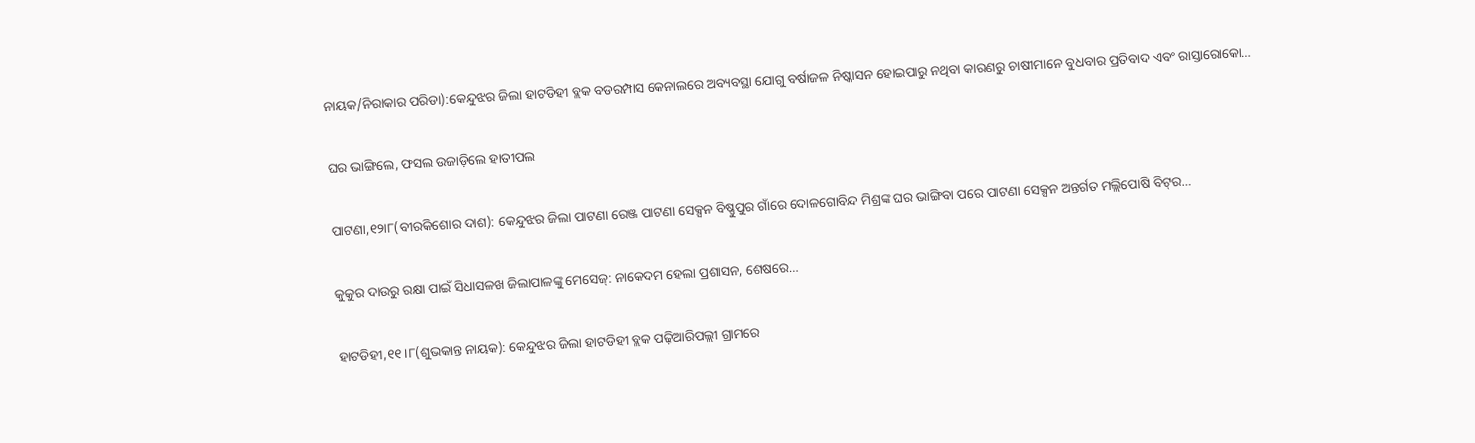ନାୟକ/ନିରାକାର ପରିଡା):କେନ୍ଦୁଝର ଜିଲା ହାଟଡିହୀ ବ୍ଲକ ବଡରମ୍ପାସ କେନାଲରେ ଅବ୍ୟବସ୍ଥା ଯୋଗୁ ବର୍ଷାଜଳ ନିଷ୍କାସନ ହୋଇପାରୁ ନଥିବା କାରଣରୁ ଚାଷୀମାନେ ବୁଧବାର ପ୍ରତିବାଦ ଏବଂ ରାସ୍ତାରୋକୋ…

ଘର ଭାଙ୍ଗିଲେ, ଫସଲ ଉଜାଡ଼ିଲେ ହାତୀପଲ

ପାଟଣା,୧୨ା୮(ବୀରକିଶୋର ଦାଶ): କେନ୍ଦୁଝର ଜିଲା ପାଟଣା ରେଞ୍ଜ ପାଟଣା ସେକ୍ସନ ବିଷ୍ଣୁପୁର ଗାଁରେ ଦୋଳଗୋବିନ୍ଦ ମିଶ୍ରଙ୍କ ଘର ଭାଙ୍ଗିବା ପରେ ପାଟଣା ସେକ୍ସନ ଅନ୍ତର୍ଗତ ମଲ୍ଲିପୋଷି ବିଟ୍‌ର…

କୁକୁର ଦାଉରୁ ରକ୍ଷା ପାଇଁ ସିଧାସଳଖ ଜିଲାପାଳଙ୍କୁ ମେସେଜ୍: ନାକେଦମ ହେଲା ପ୍ରଶାସନ, ଶେଷରେ…

ହାଟଡିହୀ,୧୧।୮(ଶୁଭକାନ୍ତ ନାୟକ): କେନ୍ଦୁଝର ଜିଲା ହାଟଡିହୀ ବ୍ଲକ ପଢ଼ିଆରିପଲ୍ଲୀ ଗ୍ରାମରେ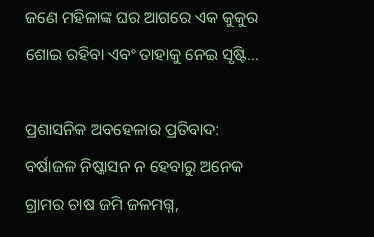ଜଣେ ମହିଳାଙ୍କ ଘର ଆଗରେ ଏକ କୁକୁର ଶୋଇ ରହିବା ଏବଂ ତାହାକୁ ନେଇ ସୃଷ୍ଟି…

ପ୍ରଶାସନିକ ଅବହେଳାର ପ୍ରତିବାଦ: ବର୍ଷାଜଳ ନିଷ୍କାସନ ନ ହେବାରୁ ଅନେକ ଗ୍ରାମର ଚାଷ ଜମି ଜଳମଗ୍ନ,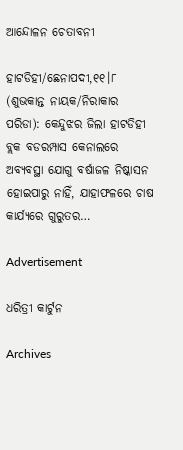ଆନ୍ଦୋଳନ ଚେତାବନୀ

ହାଟଡିହୀ/ଛେନାପଦୀ,୧୧।୮ (ଶୁଭକାନ୍ତ ନାୟକ/ନିରାକାର ପରିଡା): କେନ୍ଦୁଝର ଜିଲା ହାଟଡିହୀ ବ୍ଲକ ବଡରମ୍ପାସ କେନାଲରେ ଅବ୍ୟବସ୍ଥା ଯୋଗୁ ବର୍ଷାଜଳ ନିଷ୍କାସନ ହୋଇପାରୁ ନାହିଁ, ଯାହାଫଳରେ ଚାଷ କାର୍ଯ୍ୟରେ ଗୁରୁତର…

Advertisement

ଧରିତ୍ରୀ କାର୍ଟୁନ

Archives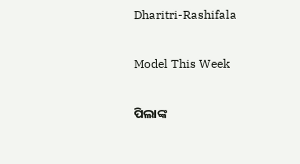Dharitri-Rashifala

Model This Week

ପିଲାଙ୍କ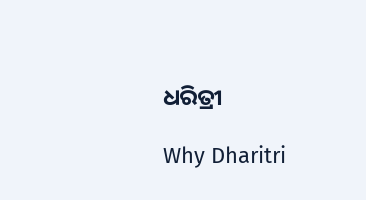ଧରିତ୍ରୀ

Why Dharitri